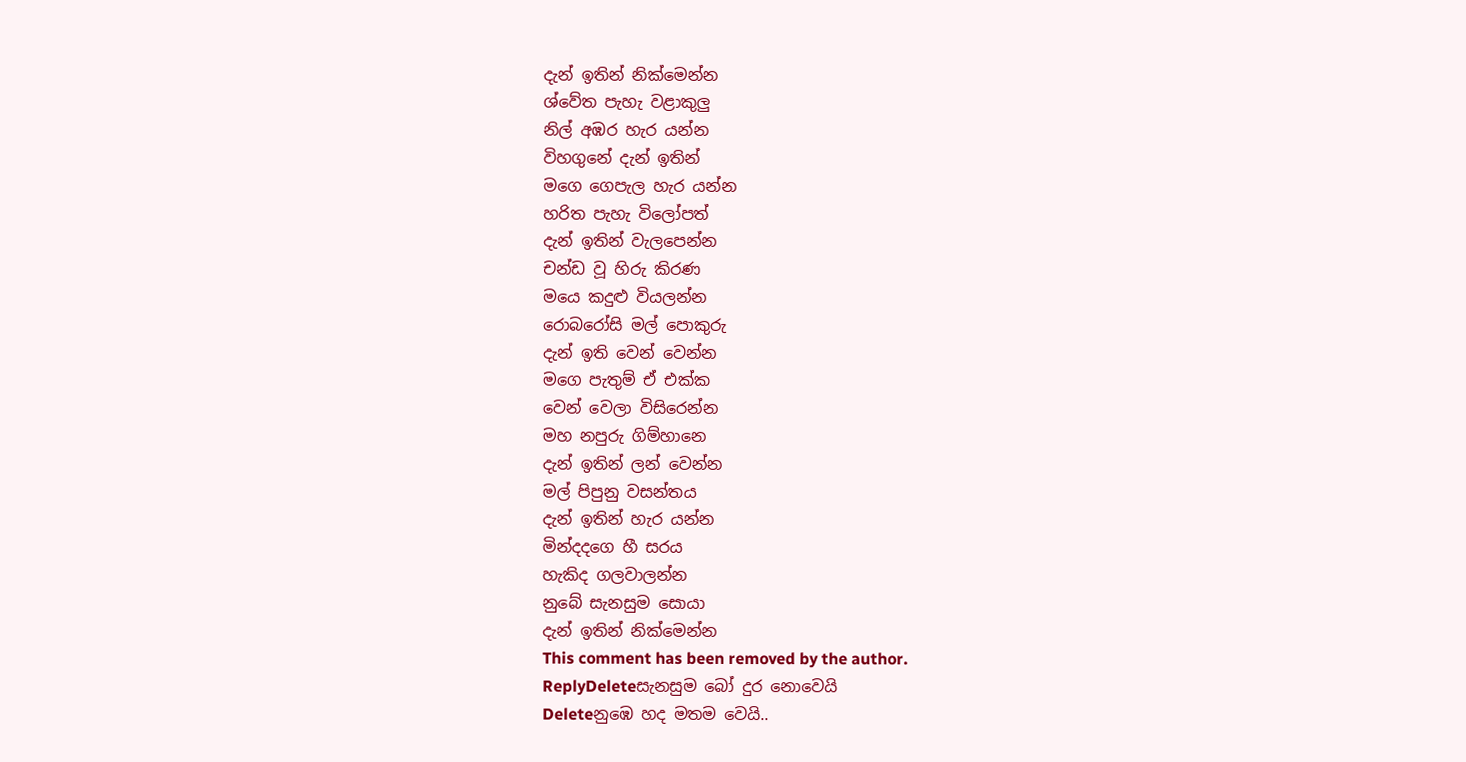දැන් ඉතින් නික්මෙන්න
ශ්වේත පැහැ වළාකුලු
නිල් අඹර හැර යන්න
විහගුනේ දැන් ඉතින්
මගෙ ගෙපැල හැර යන්න
හරිත පැහැ විලෝපත්
දැන් ඉතින් වැලපෙන්න
චන්ඩ වූ හිරු කිරණ
මයෙ කදුළු වියලන්න
රොබරෝසි මල් පොකුරු
දැන් ඉති වෙන් වෙන්න
මගෙ පැතුම් ඒ එක්ක
වෙන් වෙලා විසිරෙන්න
මහ නපුරු ගිම්හානෙ
දැන් ඉතින් ලන් වෙන්න
මල් පිපුනු වසන්තය
දැන් ඉතින් හැර යන්න
මින්දදගෙ හී සරය
හැකිද ගලවාලන්න
නුබේ සැනසුම සොයා
දැන් ඉතින් නික්මෙන්න
This comment has been removed by the author.
ReplyDeleteසැනසුම බෝ දුර නොවෙයි
Deleteනුඹෙ හද මතම වෙයි..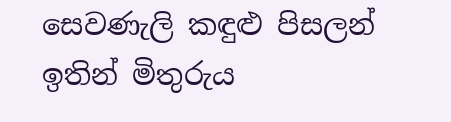සෙවණැලි කඳුළු පිසලන්
ඉතින් මිතුරුය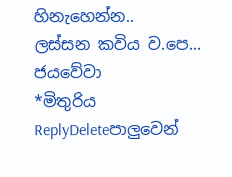හිනැහෙන්න..
ලස්සන කවිය ව.පෙ... ජයවේවා
*මිතුරිය
ReplyDeleteපාලුවෙන්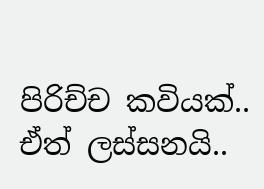පිරිච්ච කවියක්.. ඒත් ලස්සනයි..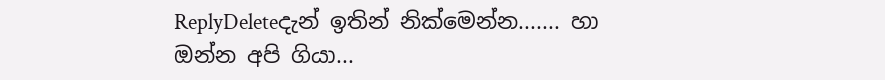ReplyDeleteදැන් ඉතින් නික්මෙන්න....... හා ඔන්න අපි ගියා...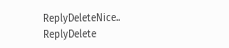ReplyDeleteNice..
ReplyDelete